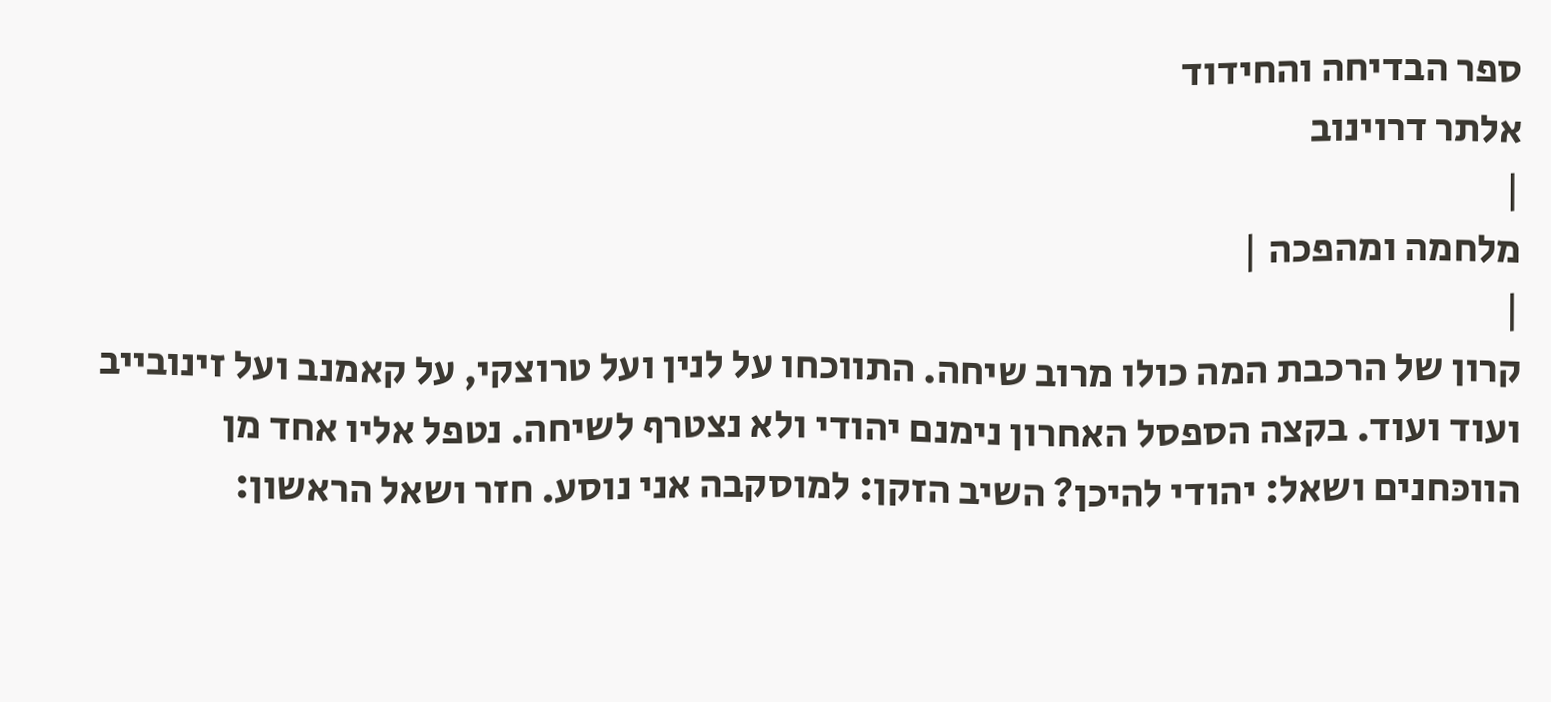ספר הבדיחה והחידוד
אלתר דרוינוב
|
מלחמה ומהפכה |
|
קרון של הרכבת המה כולו מרוב שיחה. התווכחו על לנין ועל טרוצקי, על קאמנב ועל זינובייב ועוד ועוד. בקצה הספסל האחרון נימנם יהודי ולא נצטרף לשיחה. נטפל אליו אחד מן הווכּחנים ושאל: יהודי להיכן? השיב הזקן: למוסקבה אני נוסע. חזר ושאל הראשון: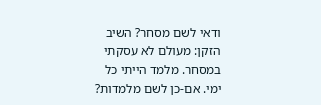ודאי לשם מסחר? השיב הזקן: מעולם לא עסקתי במסחר. מלמד הייתי כל ימי. אם-כן לשם מלמדות?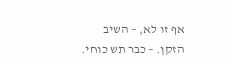אף זו לא, – השיב הזקן. – כבר תש כוחי.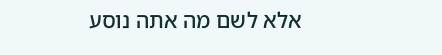אלא לשם מה אתה נוסע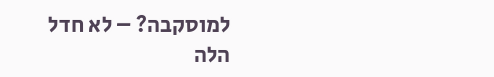למוסקבה? – לא חדל הלה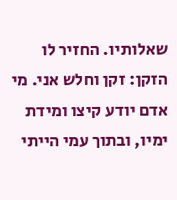שאלותיו. החזיר לו הזקן: זקן וחלש אני. מי אדם יודע קיצו ומידת ימיו, ובתוך עמי הייתי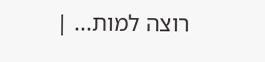רוצה למות... |